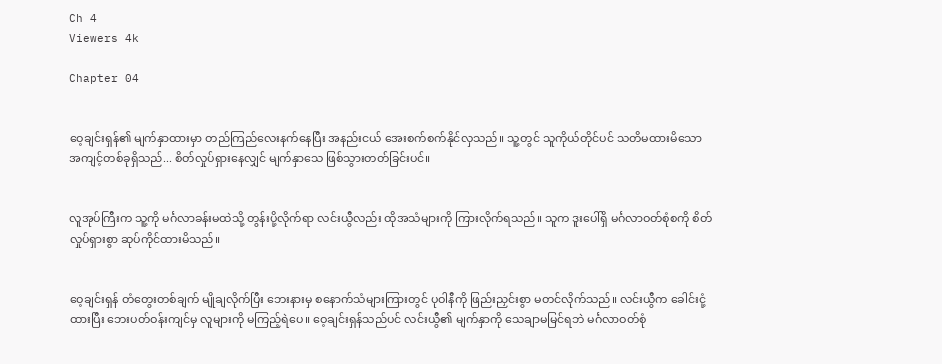Ch 4
Viewers 4k

Chapter 04


ဝေ့ချင်းရှန်၏ မျက်နှာထားမှာ တည်ကြည်လေးနက်နေပြီး အနည်းငယ် အေးစက်စက်နိုင်လှသည်။ သူ့တွင် သူကိုယ်တိုင်ပင် သတိမထားမိသော အကျင့်တစ်ခုရှိသည်... စိတ်လှုပ်ရှားနေလျှင် မျက်နှာသေ ဖြစ်သွားတတ်ခြင်းပင်။


လူအုပ်ကြီးက သူ့ကို မင်္ဂလာခန်းမထဲသို့ တွန်းပို့လိုက်ရာ လင်းယွီလည်း ထိုအသံများကို ကြားလိုက်ရသည်။ သူက ဒူးပေါ်ရှိ မင်္ဂလာဝတ်စုံစကို စိတ်လှုပ်ရှားစွာ ဆုပ်ကိုင်ထားမိသည်။


ဝေ့ချင်းရှန် တံတွေးတစ်ချက် မျိုချလိုက်ပြီး ဘေးနားမှ စနောက်သံများကြားတွင် ပုဝါနီကို ဖြည်းညှင်းစွာ မတင်လိုက်သည်။ လင်းယွီက ခေါင်းငုံ့ထားပြီး ဘေးပတ်ဝန်းကျင်မှ လူများကို မကြည့်ရဲပေ။ ဝေ့ချင်းရှန်သည်ပင် လင်းယွီ၏ မျက်နှာကို သေချာမမြင်ရဘဲ မင်္ဂလာဝတ်စုံ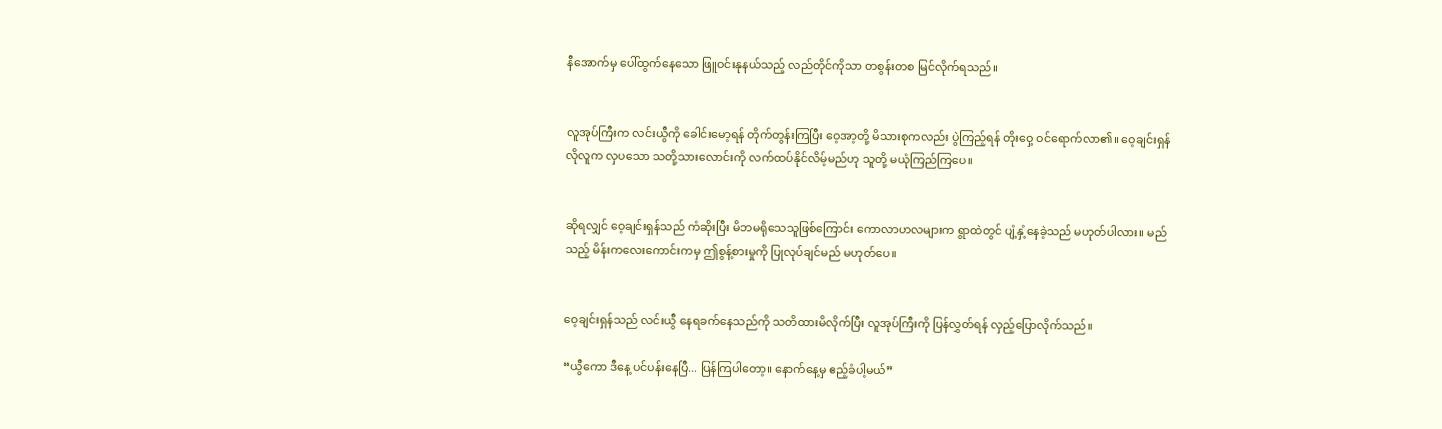နီအောက်မှ ပေါ်ထွက်နေသော ဖြူဝင်းနုနယ်သည့် လည်တိုင်ကိုသာ တစွန်းတစ မြင်လိုက်ရသည်။


လူအုပ်ကြီးက လင်းယွီကို ခေါင်းမော့ရန် တိုက်တွန်းကြပြီး ဝေ့အာ့တို့ မိသားစုကလည်း ပွဲကြည့်ရန် တိုးဝှေ့ ဝင်ရောက်လာ၏။ ဝေ့ချင်းရှန်လိုလူက လှပသော သတို့သားလောင်းကို လက်ထပ်နိုင်လိမ့်မည်ဟု သူတို့ မယုံကြည်ကြပေ။


ဆိုရလျှင် ဝေ့ချင်းရှန်သည် ကံဆိုးပြီး မိဘမရိုသေသူဖြစ်ကြောင်း ကောလာဟလများက ရွာထဲတွင် ပျံ့နှံ့နေခဲ့သည် မဟုတ်ပါလား။ မည်သည့် မိန်းကလေးကောင်းကမှ ဤစွန့်စားမှုကို ပြုလုပ်ချင်မည် မဟုတ်ပေ။


ဝေ့ချင်းရှန်သည် လင်းယွီ နေရခက်နေသည်ကို သတိထားမိလိုက်ပြီး လူအုပ်ကြီးကို ပြန်လွှတ်ရန် လှည့်ပြောလိုက်သည်။

“ယွီကော ဒီနေ့ ပင်ပန်းနေပြီ... ပြန်ကြပါတော့။ နောက်နေ့မှ ဧည့်ခံပါ့မယ်”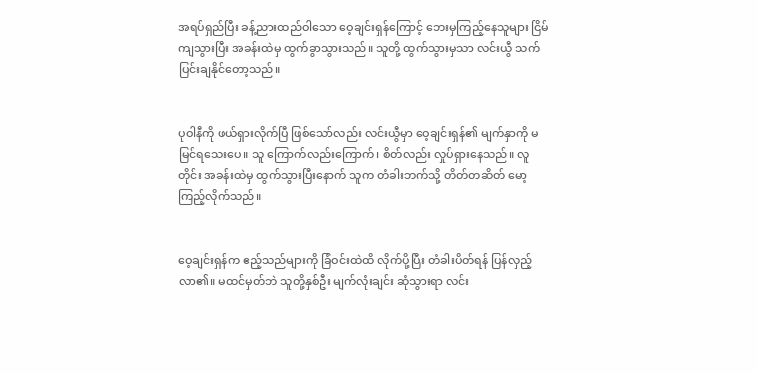အရပ်ရှည်ပြီး ခန့်ညားထည်ဝါသော ဝေ့ချင်းရှန်ကြောင့် ဘေးမှကြည့်နေသူများ ငြိမ်ကျသွားပြီး အခန်းထဲမှ ထွက်ခွာသွားသည်။ သူတို့ ထွက်သွားမှသာ လင်းယွီ သက်ပြင်းချနိုင်တော့သည်။


ပုဝါနီကို ဖယ်ရှားလိုက်ပြီ ဖြစ်သော်လည်း လင်းယွီမှာ ဝေ့ချင်းရှန်၏ မျက်နှာကို မမြင်ရသေးပေ။ သူ ကြောက်လည်းကြောက်၊ စိတ်လည်း လှုပ်ရှားနေသည်။ လူတိုင်း အခန်းထဲမှ ထွက်သွားပြီးနောက် သူက တံခါးဘက်သို့ တိတ်တဆိတ် မော့ကြည့်လိုက်သည်။


ဝေ့ချင်းရှန်က ဧည့်သည်များကို ခြံဝင်းထဲထိ လိုက်ပို့ပြီး တံခါးပိတ်ရန် ပြန်လှည့်လာ၏။ မထင်မှတ်ဘဲ သူတို့နှစ်ဦး မျက်လုံးချင်း ဆုံသွားရာ လင်း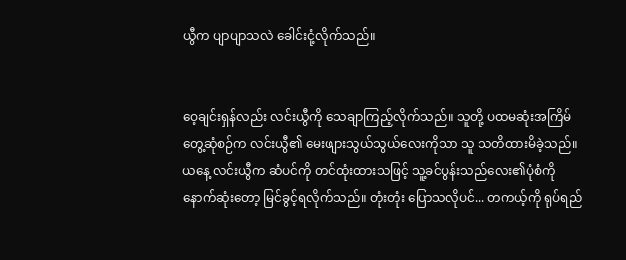ယွီက ပျာပျာသလဲ ခေါင်းငုံ့လိုက်သည်။


ဝေ့ချင်းရှန်လည်း လင်းယွီကို သေချာကြည့်လိုက်သည်။ သူတို့ ပထမဆုံးအကြိမ် တွေ့ဆုံစဉ်က လင်းယွီ၏ မေးဖျားသွယ်သွယ်လေးကိုသာ သူ သတိထားမိခဲ့သည်။ ယနေ့ လင်းယွီက ဆံပင်ကို တင်ထုံးထားသဖြင့် သူ့ခင်ပွန်းသည်လေး၏ပုံစံကို နောက်ဆုံးတော့ မြင်ခွင့်ရလိုက်သည်။ တုံးတုံး ပြောသလိုပင်... တကယ့်ကို ရုပ်ရည်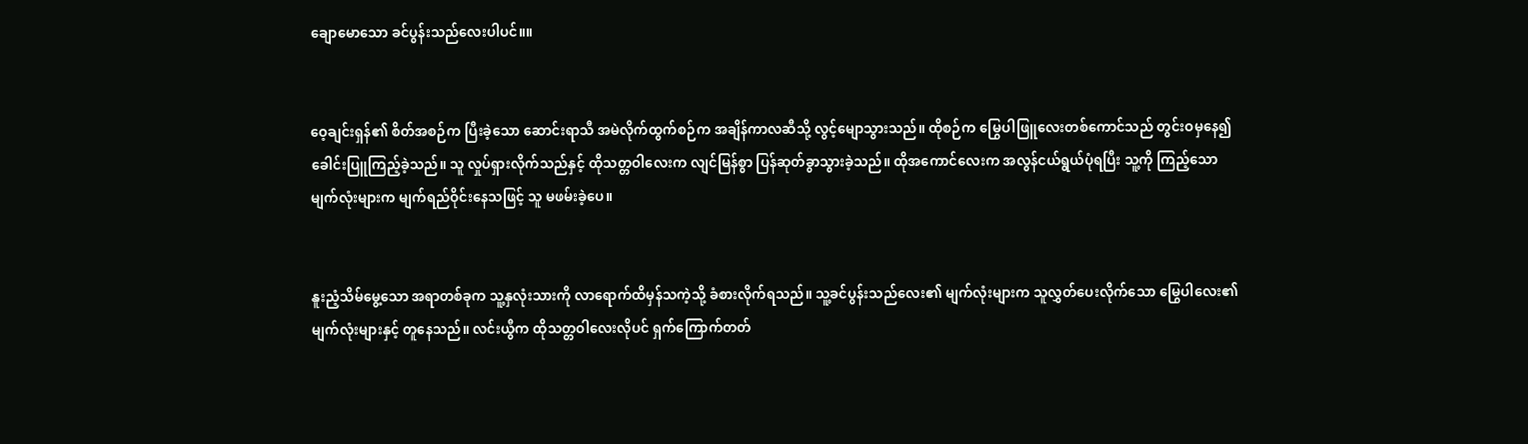ချောမောသော ခင်ပွန်းသည်လေးပါပင်။။


ဝေ့ချင်းရှန်၏ စိတ်အစဉ်က ပြီးခဲ့သော ဆောင်းရာသီ အမဲလိုက်ထွက်စဉ်က အချိန်ကာလဆီသို့ လွင့်မျောသွားသည်။ ထိုစဉ်က မြွေပါဖြူလေးတစ်ကောင်သည် တွင်းဝမှနေ၍ ခေါင်းပြူကြည့်ခဲ့သည်။ သူ လှုပ်ရှားလိုက်သည်နှင့် ထိုသတ္တဝါလေးက လျင်မြန်စွာ ပြန်ဆုတ်ခွာသွားခဲ့သည်။ ထိုအကောင်လေးက အလွန်ငယ်ရွယ်ပုံရပြီး သူ့ကို ကြည့်သောမျက်လုံးများက မျက်ရည်ဝိုင်းနေသဖြင့် သူ မဖမ်းခဲ့ပေ။


နူးညံ့သိမ်မွေ့သော အရာတစ်ခုက သူ့နှလုံးသားကို လာရောက်ထိမှန်သကဲ့သို့ ခံစားလိုက်ရသည်။ သူ့ခင်ပွန်းသည်လေး၏ မျက်လုံးများက သူလွှတ်ပေးလိုက်သော မြွေပါလေး၏ မျက်လုံးများနှင့် တူနေသည်။ လင်းယွီက ထိုသတ္တဝါလေးလိုပင် ရှက်ကြောက်တတ်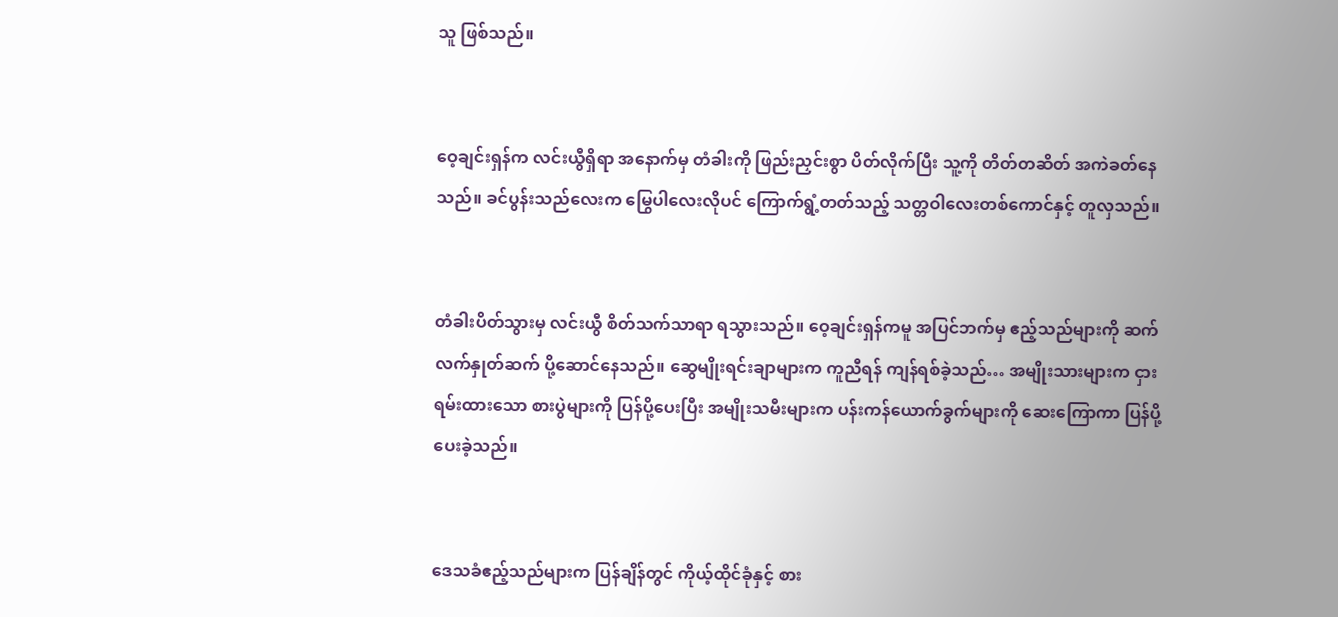သူ ဖြစ်သည်။


ဝေ့ချင်းရှန်က လင်းယွီရှိရာ အနောက်မှ တံခါးကို ဖြည်းညှင်းစွာ ပိတ်လိုက်ပြီး သူ့ကို တိတ်တဆိတ် အကဲခတ်နေသည်။ ခင်ပွန်းသည်လေးက မြွေပါလေးလိုပင် ကြောက်ရွံ့တတ်သည့် သတ္တဝါလေးတစ်ကောင်နှင့် တူလှသည်။


တံခါးပိတ်သွားမှ လင်းယွီ စိတ်သက်သာရာ ရသွားသည်။ ဝေ့ချင်းရှန်ကမူ အပြင်ဘက်မှ ဧည့်သည်များကို ဆက်လက်နှုတ်ဆက် ပို့ဆောင်နေသည်။ ဆွေမျိုးရင်းချာများက ကူညီရန် ကျန်ရစ်ခဲ့သည်… အမျိုးသားများက ငှားရမ်းထားသော စားပွဲများကို ပြန်ပို့ပေးပြီး အမျိုးသမီးများက ပန်းကန်ယောက်ခွက်များကို ဆေးကြောကာ ပြန်ပို့ပေးခဲ့သည်။


ဒေသခံဧည့်သည်များက ပြန်ချိန်တွင် ကိုယ့်ထိုင်ခုံနှင့် စား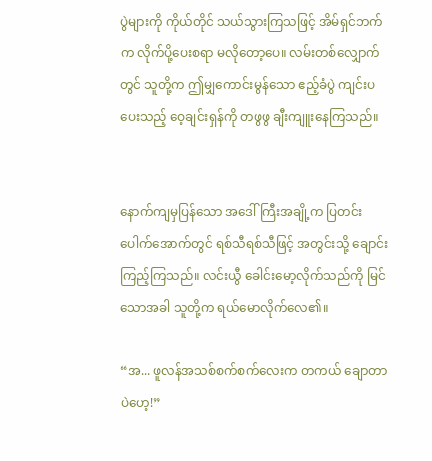ပွဲများကို ကိုယ်တိုင် သယ်သွားကြသဖြင့် အိမ်ရှင်ဘက်က လိုက်ပို့ပေးစရာ မလိုတော့ပေ။ လမ်းတစ်လျှောက်တွင် သူတို့က ဤမျှကောင်းမွန်သော ဧည့်ခံပွဲ ကျင်းပပေးသည့် ဝေ့ချင်းရှန်ကို တဖွဖွ ချီးကျူးနေကြသည်။


နောက်ကျမှပြန်သော အဒေါ်ကြီးအချို့က ပြတင်းပေါက်အောက်တွင် ရစ်သီရစ်သီဖြင့် အတွင်းသို့ ချောင်းကြည့်ကြသည်။ လင်းယွီ ခေါင်းမော့လိုက်သည်ကို မြင်သောအခါ သူတို့က ရယ်မောလိုက်လေ၏။

“အ... ဖူလန်အသစ်စက်စက်လေးက တကယ် ချောတာပဲဟေ့!”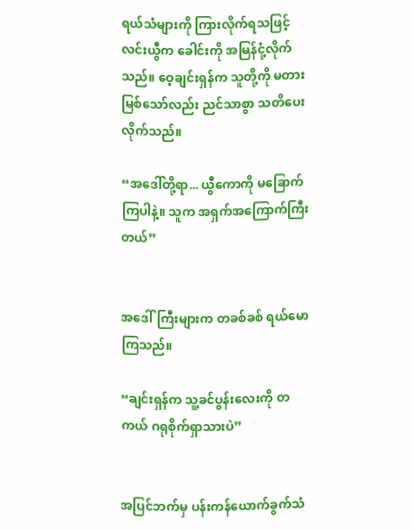ရယ်သံများကို ကြားလိုက်ရသဖြင့် လင်းယွီက ခေါင်းကို အမြန်ငုံ့လိုက်သည်။ ဝေ့ချင်းရှန်က သူတို့ကို မတားမြစ်သော်လည်း ညင်သာစွာ သတိပေးလိုက်သည်။

“အဒေါ်တို့ရာ... ယွီကောကို မခြောက်ကြပါနဲ့။ သူက အရှက်အကြောက်ကြီးတယ်”


အဒေါ်ကြီးများက တခစ်ခစ် ရယ်မောကြသည်။

“ချင်းရှန်က သူ့ခင်ပွန်းလေးကို တကယ် ဂရုစိုက်ရှာသားပဲ”


အပြင်ဘက်မှ ပန်းကန်ယောက်ခွက်သံ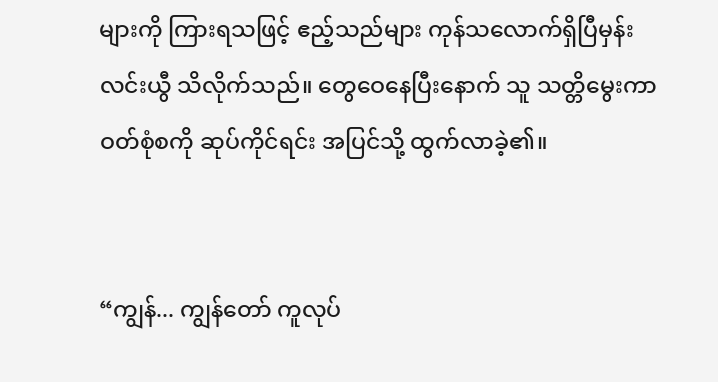များကို ကြားရသဖြင့် ဧည့်သည်များ ကုန်သလောက်ရှိပြီမှန်း လင်းယွီ သိလိုက်သည်။ တွေဝေနေပြီးနောက် သူ သတ္တိမွေးကာ ဝတ်စုံစကို ဆုပ်ကိုင်ရင်း အပြင်သို့ ထွက်လာခဲ့၏။


“ကျွန်... ကျွန်တော် ကူလုပ်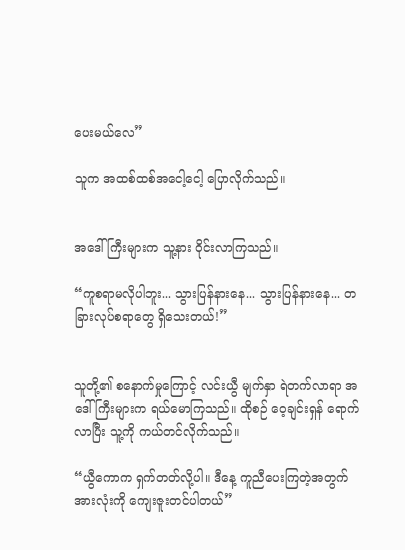ပေးမယ်လေ”

သူက အထစ်ထစ်အငေါ့ငေါ့ ပြောလိုက်သည်။


အဒေါ်ကြီးများက သူ့နား ဝိုင်းလာကြသည်။

“ကူစရာမလိုပါဘူး... သွားပြန်နားနေ... သွားပြန်နားနေ... တခြားလုပ်စရာတွေ ရှိသေးတယ်!”


သူတို့၏ စနောက်မှုကြောင့် လင်းယွီ မျက်နှာ ရဲတက်လာရာ အဒေါ်ကြီးများက ရယ်မောကြသည်။ ထိုစဉ် ဝေ့ချင်းရှန် ရောက်လာပြီး သူ့ကို ကယ်တင်လိုက်သည်။

“ယွီကောက ရှက်တတ်လို့ပါ။ ဒီနေ့ ကူညီပေးကြတဲ့အတွက် အားလုံးကို ကျေးဇူးတင်ပါတယ်”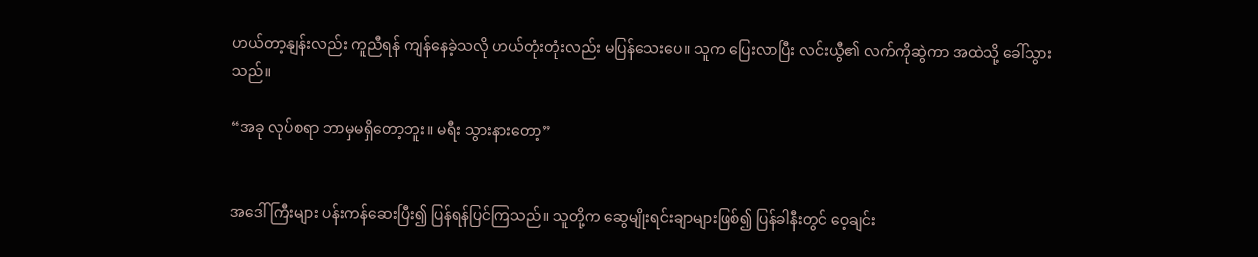ဟယ်တာ့နျန်းလည်း ကူညီရန် ကျန်နေခဲ့သလို ဟယ်တုံးတုံးလည်း မပြန်သေးပေ။ သူက ပြေးလာပြီး လင်းယွီ၏ လက်ကိုဆွဲကာ အထဲသို့ ခေါ်သွားသည်။

“အခု လုပ်စရာ ဘာမှမရှိတော့ဘူး။ မရီး သွားနားတော့”


အဒေါ်ကြီးများ ပန်းကန်ဆေးပြီး၍ ပြန်ရန်ပြင်ကြသည်။ သူတို့က ဆွေမျိုးရင်းချာများဖြစ်၍ ပြန်ခါနီးတွင် ဝေ့ချင်း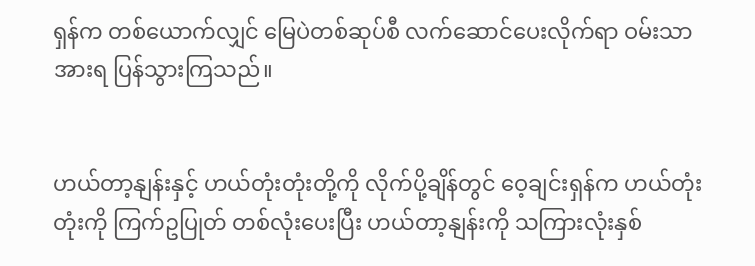ရှန်က တစ်ယောက်လျှင် မြေပဲတစ်ဆုပ်စီ လက်ဆောင်ပေးလိုက်ရာ ဝမ်းသာအားရ ပြန်သွားကြသည်။


ဟယ်တာ့နျန်းနှင့် ဟယ်တုံးတုံးတို့ကို လိုက်ပို့ချိန်တွင် ဝေ့ချင်းရှန်က ဟယ်တုံးတုံးကို ကြက်ဥပြုတ် တစ်လုံးပေးပြီး ဟယ်တာ့နျန်းကို သကြားလုံးနှစ်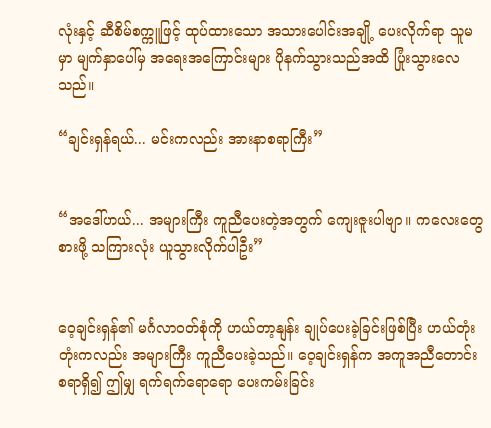လုံးနှင့် ဆီစိမ်စက္ကူဖြင့် ထုပ်ထားသော အသားပေါင်းအချို့ ပေးလိုက်ရာ သူမမှာ မျက်နှာပေါ်မှ အရေးအကြောင်းများ ပိုနက်သွားသည်အထိ ပြုံးသွားလေသည်။

“ချင်းရှန်ရယ်... မင်းကလည်း အားနာစရာကြီး”


“အဒေါ်ဟယ်... အများကြီး ကူညီပေးတဲ့အတွက် ကျေးဇူးပါဗျာ။ ကလေးတွေစားဖို့ သကြားလုံး ယူသွားလိုက်ပါဦး”


ဝေ့ချင်းရှန်၏ မင်္ဂလာဝတ်စုံကို ဟယ်တာ့နျန်း ချုပ်ပေးခဲ့ခြင်းဖြစ်ပြီး ဟယ်တုံးတုံးကလည်း အများကြီး ကူညီပေးခဲ့သည်။ ဝေ့ချင်းရှန်က အကူအညီတောင်းစရာရှိ၍ ဤမျှ ရက်ရက်ရောရော ပေးကမ်းခြင်း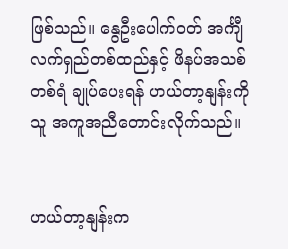ဖြစ်သည်။ နွေဦးပေါက်ဝတ် အင်္ကျီလက်ရှည်တစ်ထည်နှင့် ဖိနပ်အသစ်တစ်ရံ ချုပ်ပေးရန် ဟယ်တာ့နျန်းကို သူ အကူအညီတောင်းလိုက်သည်။


ဟယ်တာ့နျန်းက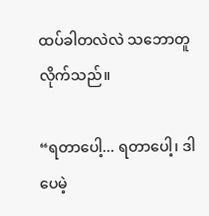ထပ်ခါတလဲလဲ သဘောတူလိုက်သည်။

“ရတာပေါ့... ရတာပေါ့၊ ဒါပေမဲ့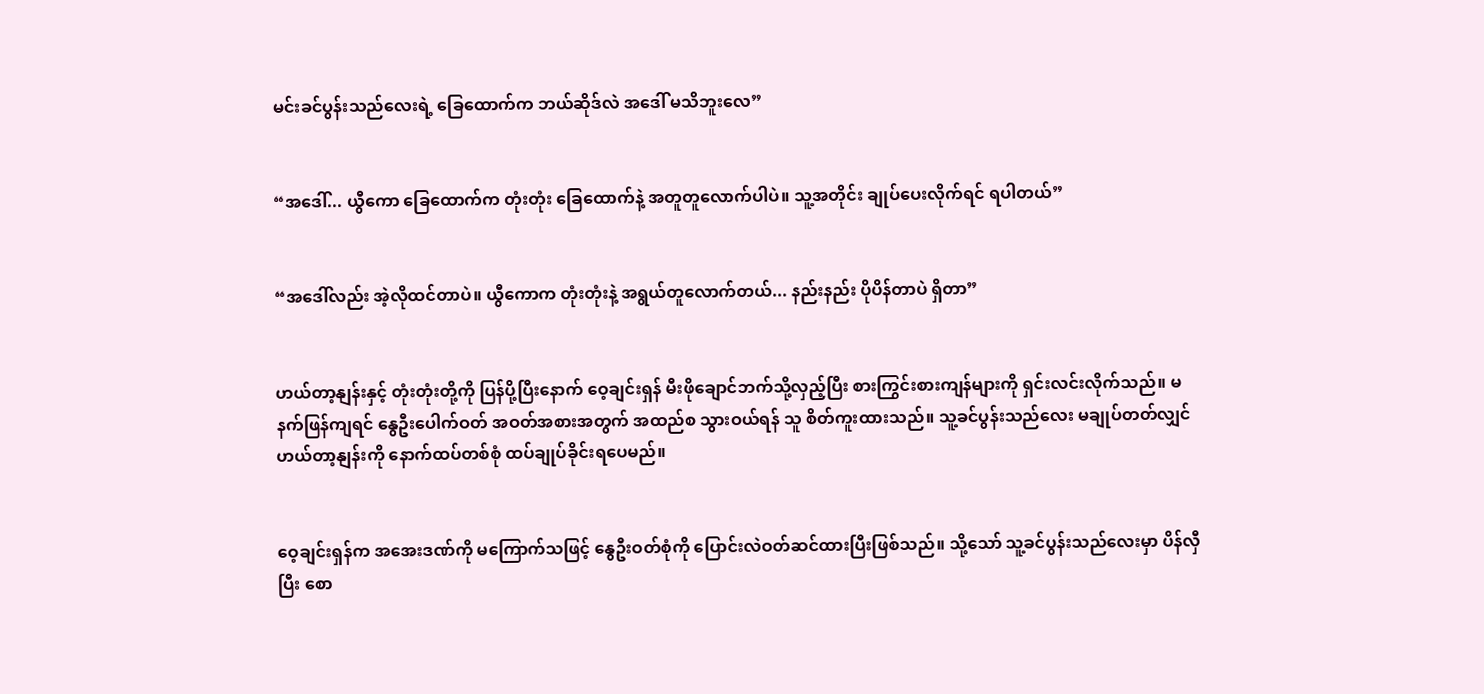မင်းခင်ပွန်းသည်လေးရဲ့ ခြေထောက်က ဘယ်ဆိုဒ်လဲ အဒေါ် မသိဘူးလေ”


“အဒေါ်... ယွီကော ခြေထောက်က တုံးတုံး ခြေထောက်နဲ့ အတူတူလောက်ပါပဲ။ သူ့အတိုင်း ချုပ်ပေးလိုက်ရင် ရပါတယ်”


“အဒေါ်လည်း အဲ့လိုထင်တာပဲ။ ယွီကောက တုံးတုံးနဲ့ အရွယ်တူလောက်တယ်... နည်းနည်း ပိုပိန်တာပဲ ရှိတာ”


ဟယ်တာ့နျန်းနှင့် တုံးတုံးတို့ကို ပြန်ပို့ပြီးနောက် ဝေ့ချင်းရှန် မီးဖိုချောင်ဘက်သို့လှည့်ပြီး စားကြွင်းစားကျန်များကို ရှင်းလင်းလိုက်သည်။ မနက်ဖြန်ကျရင် နွေဦးပေါက်ဝတ် အဝတ်အစားအတွက် အထည်စ သွားဝယ်ရန် သူ စိတ်ကူးထားသည်။ သူ့ခင်ပွန်းသည်လေး မချုပ်တတ်လျှင် ဟယ်တာ့နျန်းကို နောက်ထပ်တစ်စုံ ထပ်ချုပ်ခိုင်းရပေမည်။


ဝေ့ချင်းရှန်က အအေးဒဏ်ကို မကြောက်သဖြင့် နွေဦးဝတ်စုံကို ပြောင်းလဲဝတ်ဆင်ထားပြီးဖြစ်သည်။ သို့သော် သူ့ခင်ပွန်းသည်လေးမှာ ပိန်လှီပြီး စော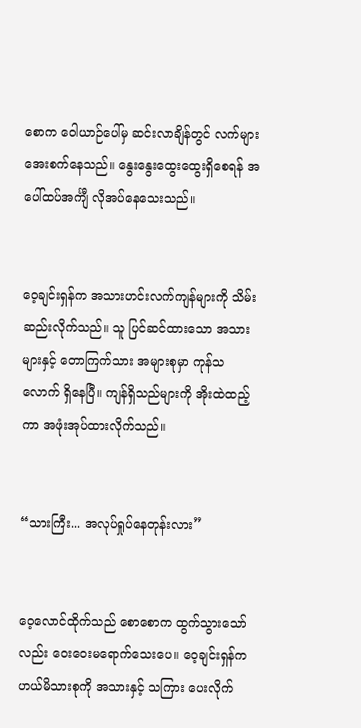စောက ဝေါယာဉ်ပေါ်မှ ဆင်းလာချိန်တွင် လက်များ အေးစက်နေသည်။ နွေးနွေးထွေးထွေးရှိစေရန် အပေါ်ထပ်အင်္ကျီ လိုအပ်နေသေးသည်။


ဝေ့ချင်းရှန်က အသားဟင်းလက်ကျန်များကို သိမ်းဆည်းလိုက်သည်။ သူ ပြင်ဆင်ထားသော အသားများနှင့် တောကြက်သား အများစုမှာ ကုန်သလောက် ရှိနေပြီ။ ကျန်ရှိသည်များကို အိုးထဲထည့်ကာ အဖုံးအုပ်ထားလိုက်သည်။


“သားကြီး... အလုပ်ရှုပ်နေတုန်းလား”


ဝေ့လောင်ထိုက်သည် စောစောက ထွက်သွားသော်လည်း ဝေးဝေးမရောက်သေးပေ။ ဝေ့ချင်းရှန်က ဟယ်မိသားစုကို အသားနှင့် သကြား ပေးလိုက်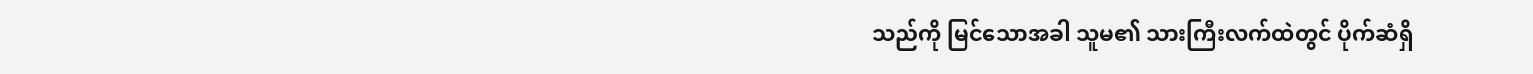သည်ကို မြင်သောအခါ သူမ၏ သားကြီးလက်ထဲတွင် ပိုက်ဆံရှိ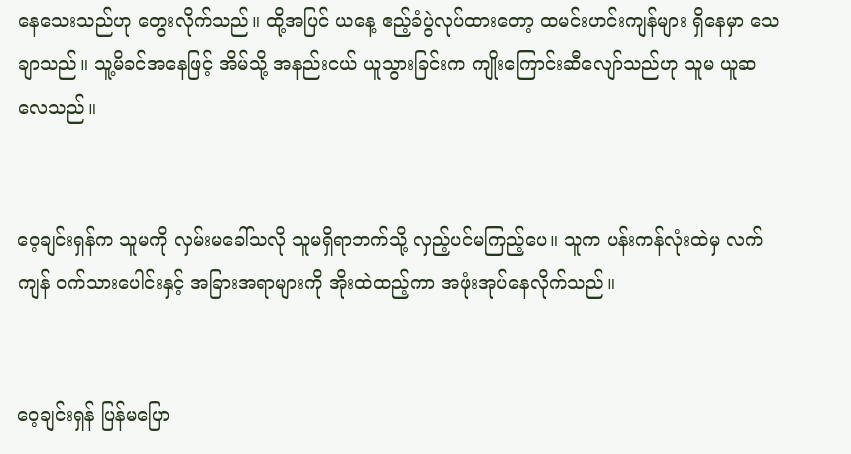နေသေးသည်ဟု တွေးလိုက်သည်။ ထို့အပြင် ယနေ့ ဧည့်ခံပွဲလုပ်ထားတော့ ထမင်းဟင်းကျန်များ ရှိနေမှာ သေချာသည်။ သူ့မိခင်အနေဖြင့် အိမ်သို့ အနည်းငယ် ယူသွားခြင်းက ကျိုးကြောင်းဆီလျော်သည်ဟု သူမ ယူဆလေသည်။


ဝေ့ချင်းရှန်က သူမကို လှမ်းမခေါ်သလို သူမရှိရာဘက်သို့ လှည့်ပင်မကြည့်ပေ။ သူက ပန်းကန်လုံးထဲမှ လက်ကျန် ဝက်သားပေါင်းနှင့် အခြားအရာများကို အိုးထဲထည့်ကာ အဖုံးအုပ်နေလိုက်သည်။


ဝေ့ချင်းရှန် ပြန်မပြော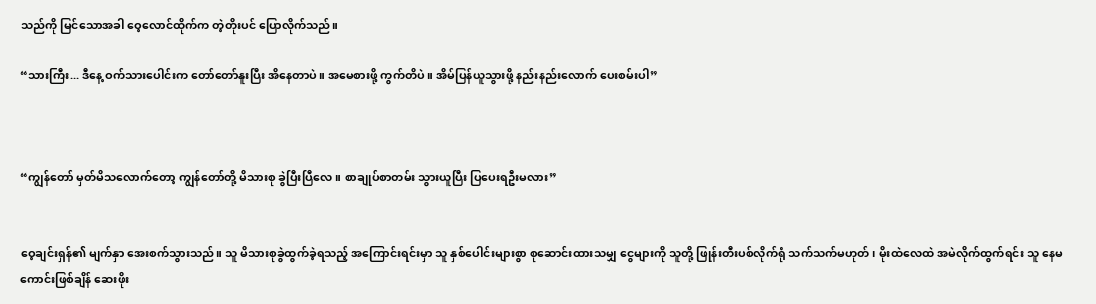သည်ကို မြင်သောအခါ ဝေ့လောင်ထိုက်က တဲ့တိုးပင် ပြောလိုက်သည်။

“သားကြီး... ဒီနေ့ ဝက်သားပေါင်းက တော်တော်နူးပြီး အိနေတာပဲ။ အမေစားဖို့ ကွက်တိပဲ။ အိမ်ပြန်ယူသွားဖို့ နည်းနည်းလောက် ပေးစမ်းပါ”



“ကျွန်တော် မှတ်မိသလောက်တော့ ကျွန်တော်တို့ မိသားစု ခွဲပြီးပြီလေ။ စာချုပ်စာတမ်း သွားယူပြီး ပြပေးရဦးမလား”


ဝေ့ချင်းရှန်၏ မျက်နှာ အေးစက်သွားသည်။ သူ မိသားစုခွဲထွက်ခဲ့ရသည့် အကြောင်းရင်းမှာ သူ နှစ်ပေါင်းများစွာ စုဆောင်းထားသမျှ ငွေများကို သူတို့ ဖြုန်းတီးပစ်လိုက်ရုံ သက်သက်မဟုတ်၊ မိုးထဲလေထဲ အမဲလိုက်ထွက်ရင်း သူ နေမကောင်းဖြစ်ချိန် ဆေးဖိုး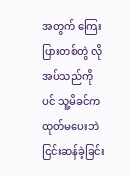အတွက် ကြေးပြားတစ်တွဲ လိုအပ်သည်ကိုပင် သူ့မိခင်က ထုတ်မပေးဘဲ ငြင်းဆန်ခဲ့ခြင်း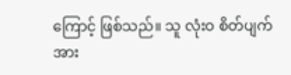ကြောင့် ဖြစ်သည်။ သူ လုံးဝ စိတ်ပျက်အား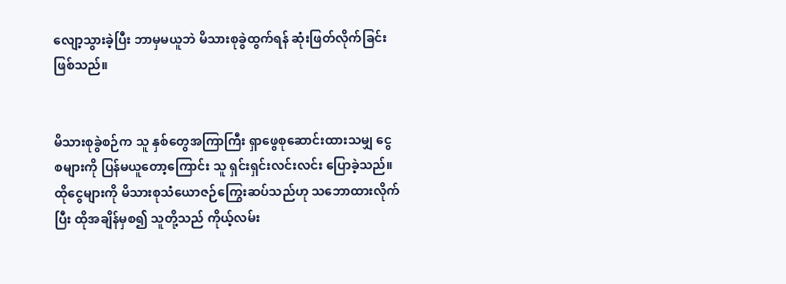လျော့သွားခဲ့ပြီး ဘာမှမယူဘဲ မိသားစုခွဲထွက်ရန် ဆုံးဖြတ်လိုက်ခြင်း ဖြစ်သည်။


မိသားစုခွဲစဉ်က သူ နှစ်တွေအကြာကြီး ရှာဖွေစုဆောင်းထားသမျှ ငွေစများကို ပြန်မယူတော့ကြောင်း သူ ရှင်းရှင်းလင်းလင်း ပြောခဲ့သည်။ ထိုငွေများကို မိသားစုသံယောဇဉ်ကြွေးဆပ်သည်ဟု သဘောထားလိုက်ပြီး ထိုအချိန်မှစ၍ သူတို့သည် ကိုယ့်လမ်း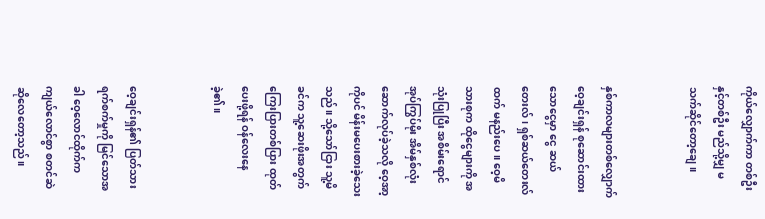ကိုယ်လျှောက်ကာ တစ်ဦးနှင့်တစ်ဦး မည်သို့မျှ မသက်ဆိုင်တော့ချေ။


နှစ်ကာလများတစ်လျှောက် ဝေ့ချင်းရှန် စုဆောင်းထားသောငွေမှာ ငွေ ဆယ်တေးလ်၊ ရှစ်ဆယ်တေးလ်ထက် မနည်းပေ။ ဝေ့မိသားစုက ထိုငွေများကို အသုံးပြုပြီး အစိမ်းရောင် အုပ်ကြွပ်မိုး အိမ်နှစ်လုံး ဆောက်လုပ်ခဲ့သလို ဝေ့အာ့ကိုပင် မိန်းမပေးစားခဲ့သေးသည်။ သို့သော်ငြား သူ့မိခင်က သူ့ဆေးဖိုးအတွက် ကြေးပြားတစ်ပြား ထုတ်ပေးဖို့ရန် ဝန်လေးနေခဲ့၏။


ဝေ့ချင်းရှန်၏ ပြတ်သားရက်စက်မှုကို မြင်သောအခါ ဝေ့လောင်ထိုက်က ကျယ်လောင်စွာ စတင်ဆဲဆိုလေတော့သည်။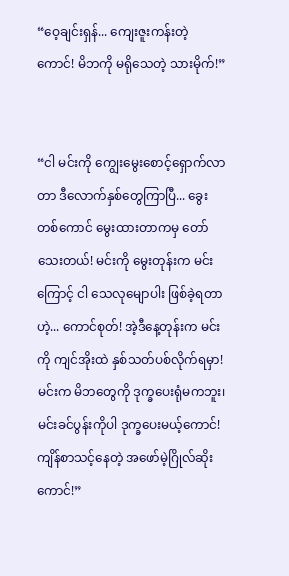“ဝေ့ချင်းရှန်... ကျေးဇူးကန်းတဲ့ကောင်! မိဘကို မရိုသေတဲ့ သားမိုက်!”


“ငါ မင်းကို ကျွေးမွေးစောင့်ရှောက်လာတာ ဒီလောက်နှစ်တွေကြာပြီ... ခွေးတစ်ကောင် မွေးထားတာကမှ တော်သေးတယ်! မင်းကို မွေးတုန်းက မင်းကြောင့် ငါ သေလုမျောပါး ဖြစ်ခဲ့ရတာဟဲ့... ကောင်စုတ်! အဲ့ဒီနေ့တုန်းက မင်းကို ကျင်အိုးထဲ နှစ်သတ်ပစ်လိုက်ရမှာ! မင်းက မိဘတွေကို ဒုက္ခပေးရုံမကဘူး၊ မင်းခင်ပွန်းကိုပါ ဒုက္ခပေးမယ့်ကောင်! ကျိန်စာသင့်နေတဲ့ အဖော်မဲ့ဂြိုလ်ဆိုးကောင်!”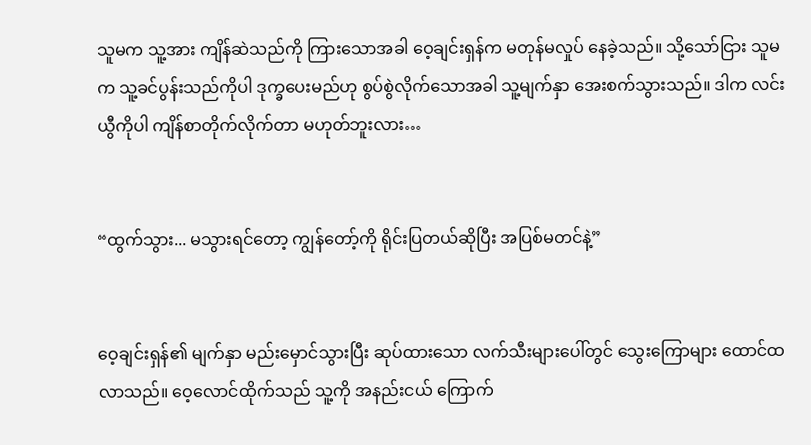သူမက သူ့အား ကျိန်ဆဲသည်ကို ကြားသောအခါ ဝေ့ချင်းရှန်က မတုန်မလှုပ် နေခဲ့သည်။ သို့သော်ငြား သူမက သူ့ခင်ပွန်းသည်ကိုပါ ဒုက္ခပေးမည်ဟု စွပ်စွဲလိုက်သောအခါ သူ့မျက်နှာ အေးစက်သွားသည်။ ဒါက လင်းယွီကိုပါ ကျိန်စာတိုက်လိုက်တာ မဟုတ်ဘူးလား…


“ထွက်သွား... မသွားရင်တော့ ကျွန်တော့်ကို ရိုင်းပြတယ်ဆိုပြီး အပြစ်မတင်နဲ့”


ဝေ့ချင်းရှန်၏ မျက်နှာ မည်းမှောင်သွားပြီး ဆုပ်ထားသော လက်သီးများပေါ်တွင် သွေးကြောများ ထောင်ထလာသည်။ ဝေ့လောင်ထိုက်သည် သူ့ကို အနည်းငယ် ကြောက်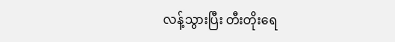လန့်သွားပြီး တီးတိုးရေ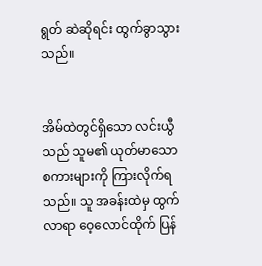ရွတ် ဆဲဆိုရင်း ထွက်ခွာသွားသည်။


အိမ်ထဲတွင်ရှိသော လင်းယွီသည် သူမ၏ ယုတ်မာသော စကားများကို ကြားလိုက်ရသည်။ သူ အခန်းထဲမှ ထွက်လာရာ ဝေ့လောင်ထိုက် ပြန်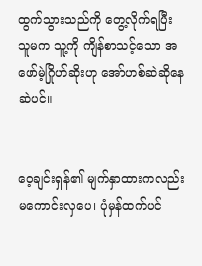ထွက်သွားသည်ကို တွေ့လိုက်ရပြီး သူမက သူ့ကို ကျိန်စာသင့်သော အဖော်မဲ့ဂြိုဟ်ဆိုးဟု အော်ဟစ်ဆဲဆိုနေဆဲပင်။


ဝေ့ချင်းရှန်၏ မျက်နှာထားကလည်း မကောင်းလှပေ၊ ပုံမှန်ထက်ပင်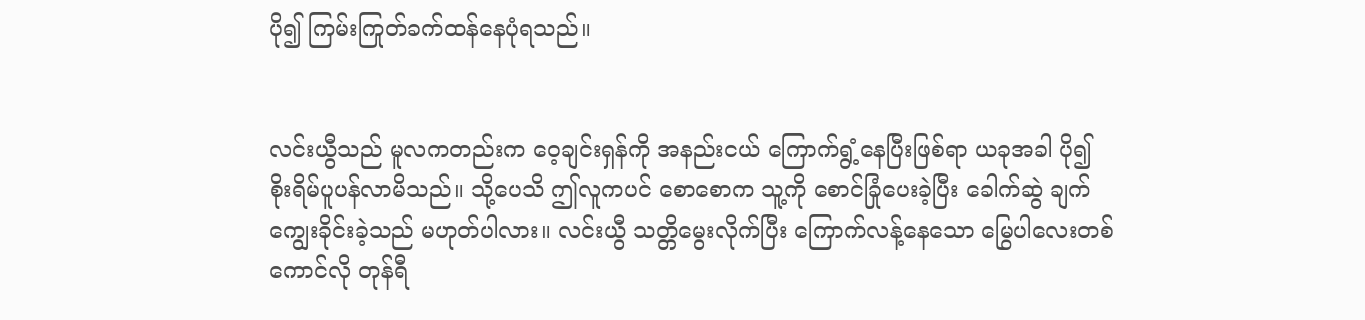ပို၍ ကြမ်းကြုတ်ခက်ထန်နေပုံရသည်။


လင်းယွီသည် မူလကတည်းက ဝေ့ချင်းရှန်ကို အနည်းငယ် ကြောက်ရွံ့နေပြီးဖြစ်ရာ ယခုအခါ ပို၍ စိုးရိမ်ပူပန်လာမိသည်။ သို့ပေသိ ဤလူကပင် စောစောက သူ့ကို စောင်ခြုံပေးခဲ့ပြီး ခေါက်ဆွဲ ချက်ကျွေးခိုင်းခဲ့သည် မဟုတ်ပါလား။ လင်းယွီ သတ္တိမွေးလိုက်ပြီး ကြောက်လန့်နေသော မြွေပါလေးတစ်ကောင်လို တုန်ရီ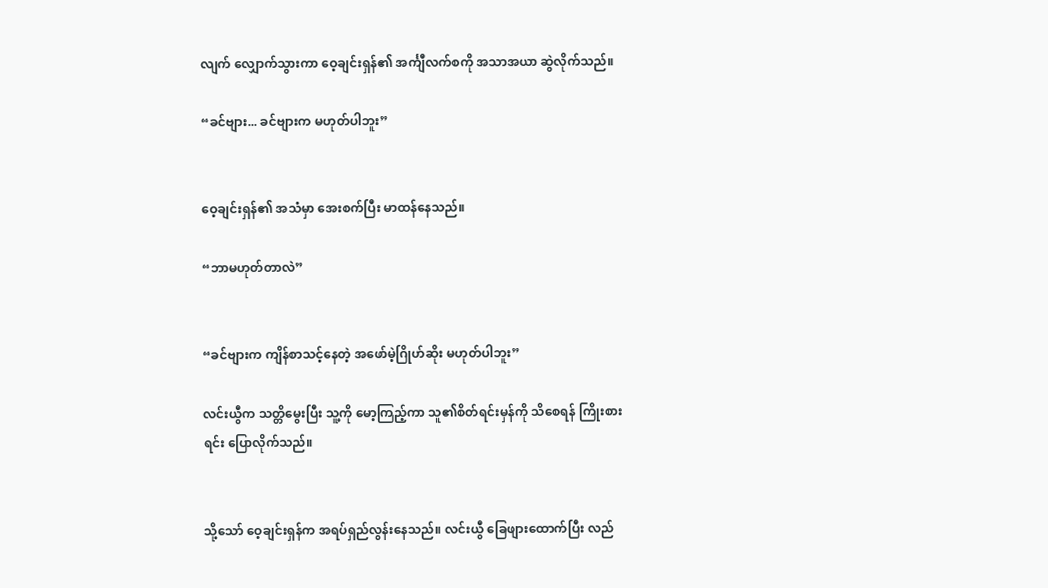လျက် လျှောက်သွားကာ ဝေ့ချင်းရှန်၏ အင်္ကျီလက်စကို အသာအယာ ဆွဲလိုက်သည်။

“ခင်ဗျား... ခင်ဗျားက မဟုတ်ပါဘူး”


ဝေ့ချင်းရှန်၏ အသံမှာ အေးစက်ပြီး မာထန်နေသည်။

“ဘာမဟုတ်တာလဲ”


“ခင်ဗျားက ကျိန်စာသင့်နေတဲ့ အဖော်မဲ့ဂြိုဟ်ဆိုး မဟုတ်ပါဘူး”

လင်းယွီက သတ္တိမွေးပြီး သူ့ကို မော့ကြည့်ကာ သူ၏စိတ်ရင်းမှန်ကို သိစေရန် ကြိုးစားရင်း ပြောလိုက်သည်။


သို့သော် ဝေ့ချင်းရှန်က အရပ်ရှည်လွန်းနေသည်။ လင်းယွီ ခြေဖျားထောက်ပြီး လည်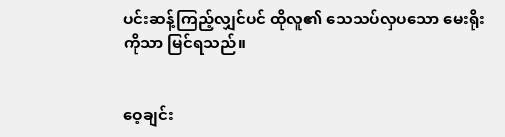ပင်းဆန့်ကြည့်လျှင်ပင် ထိုလူ၏ သေသပ်လှပသော မေးရိုးကိုသာ မြင်ရသည်။


ဝေ့ချင်း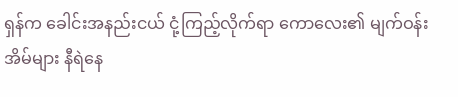ရှန်က ခေါင်းအနည်းငယ် ငုံ့ကြည့်လိုက်ရာ ကောလေး၏ မျက်ဝန်းအိမ်များ နီရဲနေ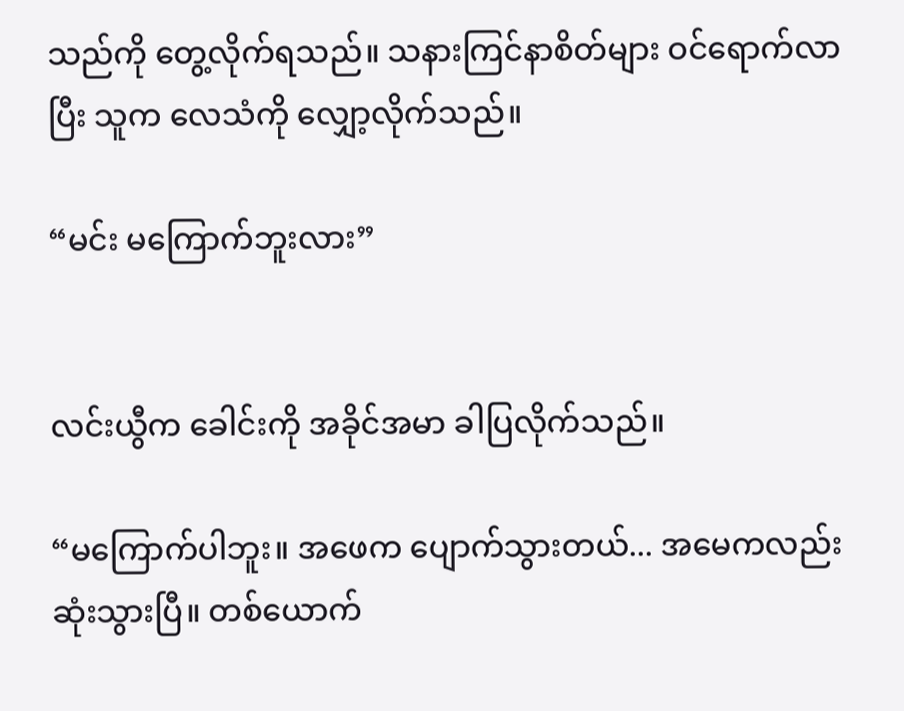သည်ကို တွေ့လိုက်ရသည်။ သနားကြင်နာစိတ်များ ဝင်ရောက်လာပြီး သူက လေသံကို လျှော့လိုက်သည်။

“မင်း မကြောက်ဘူးလား”


လင်းယွီက ခေါင်းကို အခိုင်အမာ ခါပြလိုက်သည်။

“မကြောက်ပါဘူး။ အဖေက ပျောက်သွားတယ်... အမေကလည်း ဆုံးသွားပြီ။ တစ်ယောက်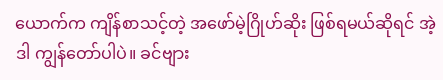ယောက်က ကျိန်စာသင့်တဲ့ အဖော်မဲ့ဂြိုဟ်ဆိုး ဖြစ်ရမယ်ဆိုရင် အဲ့ဒါ ကျွန်တော်ပါပဲ။ ခင်ဗျား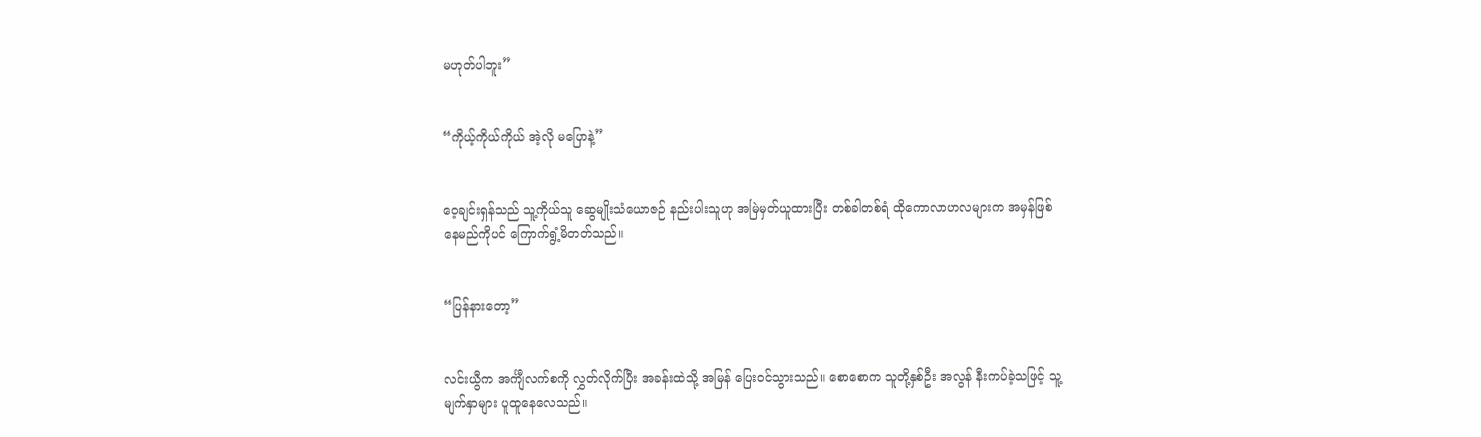မဟုတ်ပါဘူး”


“ကိုယ့်ကိုယ်ကိုယ် အဲ့လို မပြောနဲ့”


ဝေ့ချင်းရှန်သည် သူ့ကိုယ်သူ ဆွေမျိုးသံယောဇဉ် နည်းပါးသူဟု အမြဲမှတ်ယူထားပြီး တစ်ခါတစ်ရံ ထိုကောလာဟလများက အမှန်ဖြစ်နေမည်ကိုပင် ကြောက်ရွံ့မိတတ်သည်။


“ပြန်နားတော့”


လင်းယွီက အင်္ကျီလက်စကို လွှတ်လိုက်ပြီး အခန်းထဲသို့ အမြန် ပြေးဝင်သွားသည်။ စောစောက သူတို့နှစ်ဦး အလွန် နီးကပ်ခဲ့သဖြင့် သူ့မျက်နှာများ ပူထူနေလေသည်။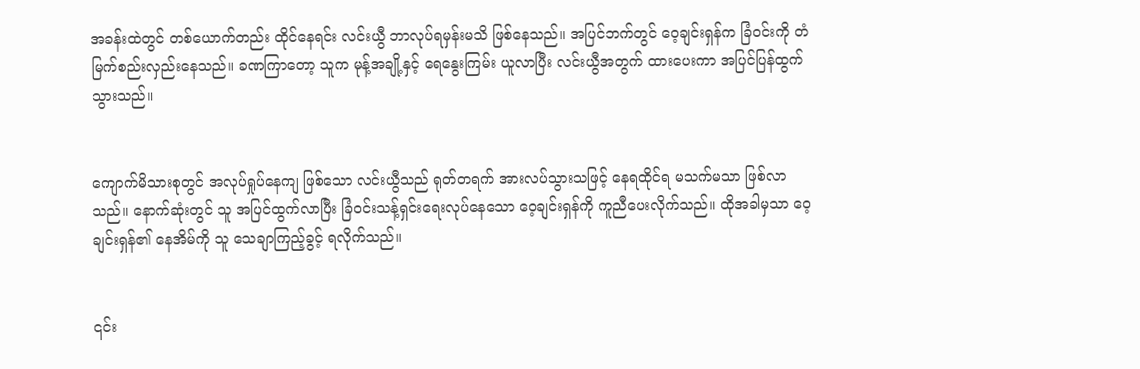အခန်းထဲတွင် တစ်ယောက်တည်း ထိုင်နေရင်း လင်းယွီ ဘာလုပ်ရမှန်းမသိ ဖြစ်နေသည်။ အပြင်ဘက်တွင် ဝေ့ချင်းရှန်က ခြံဝင်းကို တံမြက်စည်းလှည်းနေသည်။ ခဏကြာတော့ သူက မုန့်အချို့နှင့် ရေနွေးကြမ်း ယူလာပြီး လင်းယွီအတွက် ထားပေးကာ အပြင်ပြန်ထွက်သွားသည်။


ကျောက်မိသားစုတွင် အလုပ်ရှုပ်နေကျ ဖြစ်သော လင်းယွီသည် ရုတ်တရက် အားလပ်သွားသဖြင့် နေရထိုင်ရ မသက်မသာ ဖြစ်လာသည်။ နောက်ဆုံးတွင် သူ အပြင်ထွက်လာပြီး ခြံဝင်းသန့်ရှင်းရေးလုပ်နေသော ဝေ့ချင်းရှန်ကို ကူညီပေးလိုက်သည်။ ထိုအခါမှသာ ဝေ့ချင်းရှန်၏ နေအိမ်ကို သူ သေချာကြည့်ခွင့် ရလိုက်သည်။


၎င်း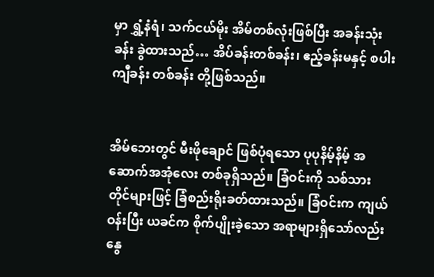မှာ ရွှံ့နံရံ၊ သက်ငယ်မိုး အိမ်တစ်လုံးဖြစ်ပြီး အခန်းသုံးခန်း ခွဲထားသည်… အိပ်ခန်းတစ်ခန်း၊ ဧည့်ခန်းမနှင့် စပါးကျီခန်း တစ်ခန်း တို့ဖြစ်သည်။


အိမ်ဘေးတွင် မီးဖိုချောင် ဖြစ်ပုံရသော ပုပုနိမ့်နိမ့် အဆောက်အအုံလေး တစ်ခုရှိသည်။ ခြံဝင်းကို သစ်သားတိုင်များဖြင့် ခြံစည်းရိုးခတ်ထားသည်။ ခြံဝင်းက ကျယ်ဝန်းပြီး ယခင်က စိုက်ပျိုးခဲ့သော အရာများရှိသော်လည်း နွေ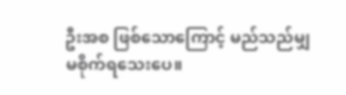ဦးအစ ဖြစ်သောကြောင့် မည်သည်မျှ မစိုက်ရသေးပေ။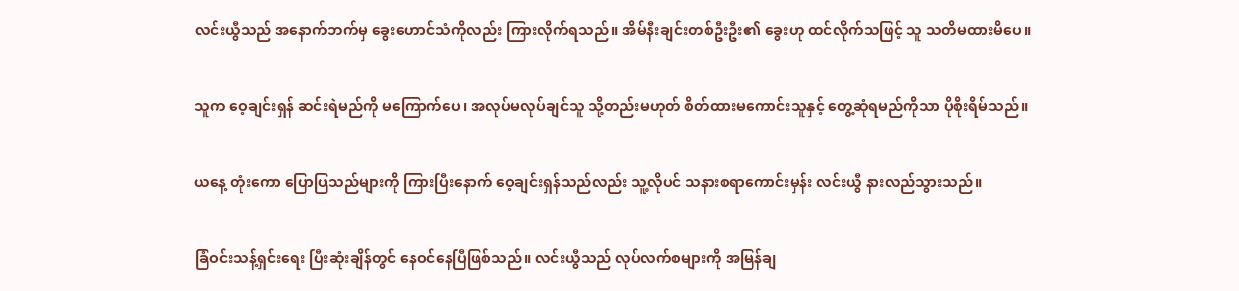လင်းယွီသည် အနောက်ဘက်မှ ခွေးဟောင်သံကိုလည်း ကြားလိုက်ရသည်။ အိမ်နီးချင်းတစ်ဦးဦး၏ ခွေးဟု ထင်လိုက်သဖြင့် သူ သတိမထားမိပေ။


သူက ဝေ့ချင်းရှန် ဆင်းရဲမည်ကို မကြောက်ပေ၊ အလုပ်မလုပ်ချင်သူ သို့တည်းမဟုတ် စိတ်ထားမကောင်းသူနှင့် တွေ့ဆုံရမည်ကိုသာ ပိုစိုးရိမ်သည်။


ယနေ့ တုံးကော ပြောပြသည်များကို ကြားပြီးနောက် ဝေ့ချင်းရှန်သည်လည်း သူ့လိုပင် သနားစရာကောင်းမှန်း လင်းယွီ နားလည်သွားသည်။


ခြံဝင်းသန့်ရှင်းရေး ပြီးဆုံးချိန်တွင် နေဝင်နေပြီဖြစ်သည်။ လင်းယွီသည် လုပ်လက်စများကို အမြန်ချ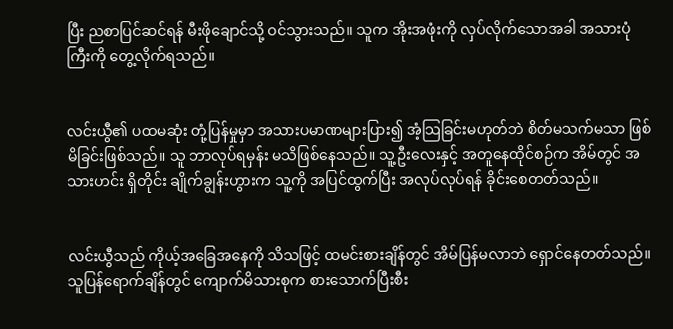ပြီး ညစာပြင်ဆင်ရန် မီးဖိုချောင်သို့ ဝင်သွားသည်။ သူက အိုးအဖုံးကို လှပ်လိုက်သောအခါ အသားပုံကြီးကို တွေ့လိုက်ရသည်။


လင်းယွီ၏ ပထမဆုံး တုံ့ပြန်မှုမှာ အသားပမာဏများပြား၍ အံ့သြခြင်းမဟုတ်ဘဲ စိတ်မသက်မသာ ဖြစ်မိခြင်းဖြစ်သည်။ သူ ဘာလုပ်ရမှန်း မသိဖြစ်နေသည်။ သူ့ဦးလေးနှင့် အတူနေထိုင်စဉ်က အိမ်တွင် အသားဟင်း ရှိတိုင်း ချိုက်ချွန်းဟွားက သူ့ကို အပြင်ထွက်ပြီး အလုပ်လုပ်ရန် ခိုင်းစေတတ်သည်။


လင်းယွီသည် ကိုယ့်အခြေအနေကို သိသဖြင့် ထမင်းစားချိန်တွင် အိမ်ပြန်မလာဘဲ ရှောင်နေတတ်သည်။ သူပြန်ရောက်ချိန်တွင် ကျောက်မိသားစုက စားသောက်ပြီးစီး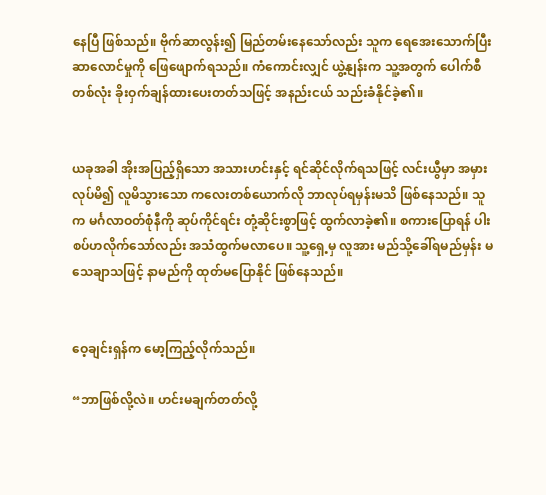နေပြီ ဖြစ်သည်။ ဗိုက်ဆာလွန်း၍ မြည်တမ်းနေသော်လည်း သူက ရေအေးသောက်ပြီး ဆာလောင်မှုကို ဖြေဖျောက်ရသည်။ ကံကောင်းလျှင် ယွဲ့နျန်းက သူ့အတွက် ပေါက်စီတစ်လုံး ခိုးဝှက်ချန်ထားပေးတတ်သဖြင့် အနည်းငယ် သည်းခံနိုင်ခဲ့၏။


ယခုအခါ အိုးအပြည့်ရှိသော အသားဟင်းနှင့် ရင်ဆိုင်လိုက်ရသဖြင့် လင်းယွီမှာ အမှားလုပ်မိ၍ လူမိသွားသော ကလေးတစ်ယောက်လို ဘာလုပ်ရမှန်းမသိ ဖြစ်နေသည်။ သူက မင်္ဂလာဝတ်စုံနီကို ဆုပ်ကိုင်ရင်း တုံ့ဆိုင်းစွာဖြင့် ထွက်လာခဲ့၏။ စကားပြောရန် ပါးစပ်ဟလိုက်သော်လည်း အသံထွက်မလာပေ။ သူ့ရှေ့မှ လူအား မည်သို့ခေါ်ရမည်မှန်း မသေချာသဖြင့် နာမည်ကို ထုတ်မပြောနိုင် ဖြစ်နေသည်။


ဝေ့ချင်းရှန်က မော့ကြည့်လိုက်သည်။

“ဘာဖြစ်လို့လဲ။ ဟင်းမချက်တတ်လို့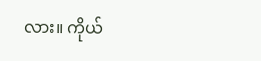လား။ ကိုယ်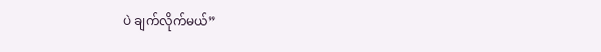ပဲ ချက်လိုက်မယ်”